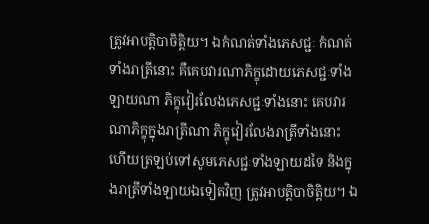ត្រូវអាបត្តិបាចិត្តិយ។ ឯកំណត់ទាំងភេសជ្ជៈ កំណត់ទាំងរាត្រីនោះ គឺគេបវារណាភិក្ខុដោយភេសជ្ជៈទាំងឡាយណា ភិក្ខុវៀរលែងភេសជ្ជៈទាំងនោះ គេបវារណាភិក្ខុក្នុងរាត្រីណា ភិក្ខុវៀរលែងរាត្រីទាំងនោះ ហើយត្រឡប់ទៅសូមភេសជ្ជៈទាំងឡាយដទៃ និងក្នុងរាត្រីទាំងឡាយឯទៀតវិញ ត្រូវអាបត្តិបាចិត្តិយ។ ឯ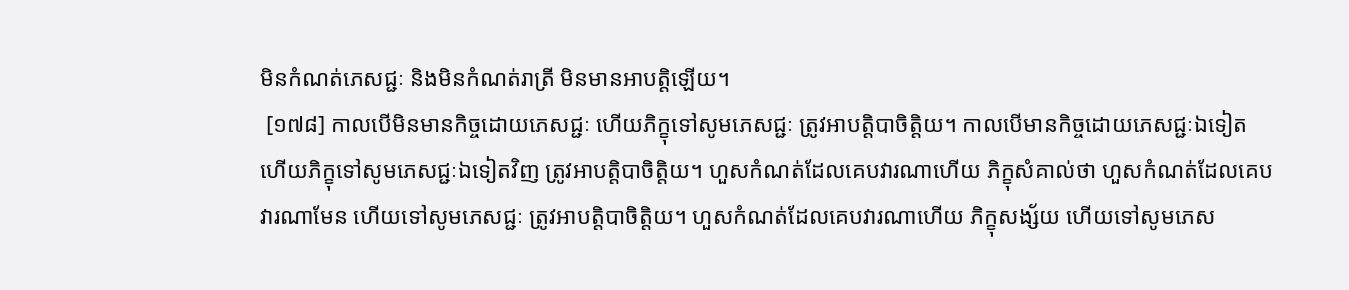មិនកំណត់ភេសជ្ជៈ និងមិនកំណត់រាត្រី មិនមានអាបត្តិឡើយ។
 [១៧៨] កាលបើមិនមានកិច្ចដោយភេសជ្ជៈ ហើយភិក្ខុទៅសូមភេសជ្ជៈ ត្រូវអាបត្តិបាចិត្តិយ។ កាលបើមានកិច្ចដោយភេសជ្ជៈឯទៀត ហើយភិក្ខុទៅសូមភេសជ្ជៈឯទៀតវិញ ត្រូវអាបត្តិបាចិត្តិយ។ ហួសកំណត់ដែលគេបវារណាហើយ ភិក្ខុសំគាល់ថា ហួសកំណត់ដែលគេបវារណាមែន ហើយទៅសូមភេសជ្ជៈ ត្រូវអាបត្តិបាចិត្តិយ។ ហួសកំណត់ដែលគេបវារណាហើយ ភិក្ខុសង្ស័យ ហើយទៅសូមភេស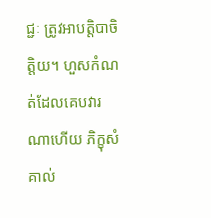ជ្ជៈ ត្រូវអាបត្តិបាចិត្តិយ។ ហួសកំណត់ដែលគេបវារណាហើយ ភិក្ខុសំគាល់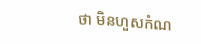ថា មិនហួសកំណ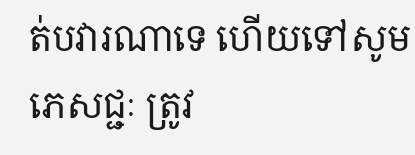ត់បវារណាទេ ហើយទៅសូមភេសជ្ជៈ ត្រូវ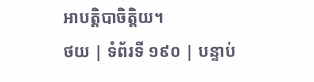អាបត្តិបាចិត្តិយ។
ថយ | ទំព័រទី ១៩០ | បន្ទាប់